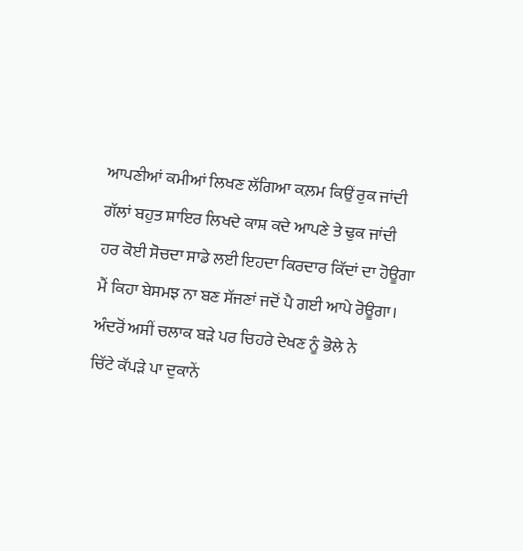ਆਪਣੀਆਂ ਕਮੀਆਂ ਲਿਖਣ ਲੱਗਿਆ ਕਲ਼ਮ ਕਿਉਂ ਰੁਕ ਜਾਂਦੀ
ਗੱਲਾਂ ਬਹੁਤ ਸ਼ਾਇਰ ਲਿਖਦੇ ਕਾਸ਼ ਕਦੇ ਆਪਣੇ ਤੇ ਢੁਕ ਜਾਂਦੀ
ਹਰ ਕੋਈ ਸੋਚਦਾ ਸਾਡੇ ਲਈ ਇਹਦਾ ਕਿਰਦਾਰ ਕਿੱਦਾਂ ਦਾ ਹੋਊਗਾ
ਮੈਂ ਕਿਹਾ ਬੇਸਮਝ ਨਾ ਬਣ ਸੱਜਣਾਂ ਜਦੋਂ ਪੈ ਗਈ ਆਪੇ ਰੋਊਗਾ।
ਅੰਦਰੋਂ ਅਸੀਂ ਚਲਾਕ ਬੜੇ ਪਰ ਚਿਹਰੇ ਦੇਖਣ ਨੂੰ ਭੋਲੇ ਨੇ
ਚਿੱਟੇ ਕੱਪੜੇ ਪਾ ਦੁਕਾਨੇਂ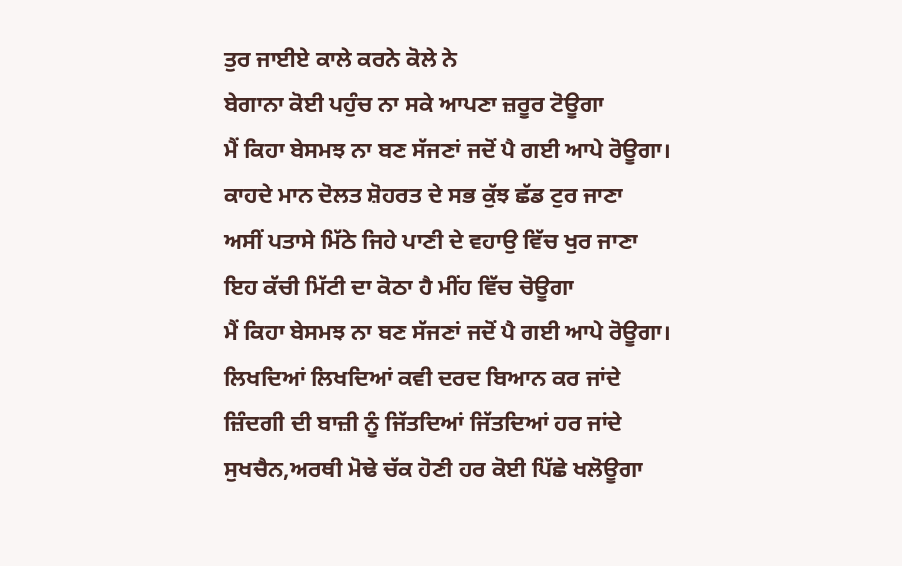ਤੁਰ ਜਾਈਏ ਕਾਲੇ ਕਰਨੇ ਕੋਲੇ ਨੇ
ਬੇਗਾਨਾ ਕੋਈ ਪਹੁੰਚ ਨਾ ਸਕੇ ਆਪਣਾ ਜ਼ਰੂਰ ਟੋਊਗਾ
ਮੈਂ ਕਿਹਾ ਬੇਸਮਝ ਨਾ ਬਣ ਸੱਜਣਾਂ ਜਦੋਂ ਪੈ ਗਈ ਆਪੇ ਰੋਊਗਾ।
ਕਾਹਦੇ ਮਾਨ ਦੋਲਤ ਸ਼ੋਹਰਤ ਦੇ ਸਭ ਕੁੱਝ ਛੱਡ ਟੁਰ ਜਾਣਾ
ਅਸੀਂ ਪਤਾਸੇ ਮਿੱਠੇ ਜਿਹੇ ਪਾਣੀ ਦੇ ਵਹਾਉ ਵਿੱਚ ਖੁਰ ਜਾਣਾ
ਇਹ ਕੱਚੀ ਮਿੱਟੀ ਦਾ ਕੋਠਾ ਹੈ ਮੀਂਹ ਵਿੱਚ ਚੋਊਗਾ
ਮੈਂ ਕਿਹਾ ਬੇਸਮਝ ਨਾ ਬਣ ਸੱਜਣਾਂ ਜਦੋਂ ਪੈ ਗਈ ਆਪੇ ਰੋਊਗਾ।
ਲਿਖਦਿਆਂ ਲਿਖਦਿਆਂ ਕਵੀ ਦਰਦ ਬਿਆਨ ਕਰ ਜਾਂਦੇ
ਜ਼ਿੰਦਗੀ ਦੀ ਬਾਜ਼ੀ ਨੂੰ ਜਿੱਤਦਿਆਂ ਜਿੱਤਦਿਆਂ ਹਰ ਜਾਂਦੇ
ਸੁਖਚੈਨ,ਅਰਥੀ ਮੋਢੇ ਚੱਕ ਹੋਣੀ ਹਰ ਕੋਈ ਪਿੱਛੇ ਖਲੋਊਗਾ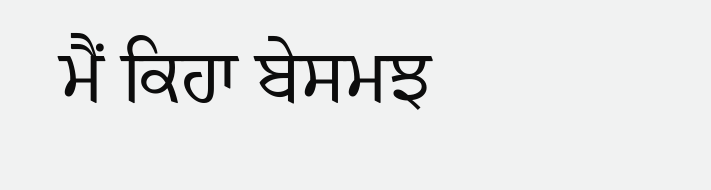ਮੈਂ ਕਿਹਾ ਬੇਸਮਝ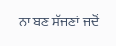ਨਾ ਬਣ ਸੱਜਣਾਂ ਜਦੋਂ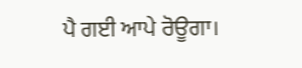ਪੈ ਗਈ ਆਪੇ ਰੋਊਗਾ।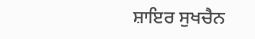ਸ਼ਾਇਰ ਸੁਖਚੈਨ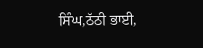ਸਿੰਘ,ਠੱਠੀ ਭਾਈ,